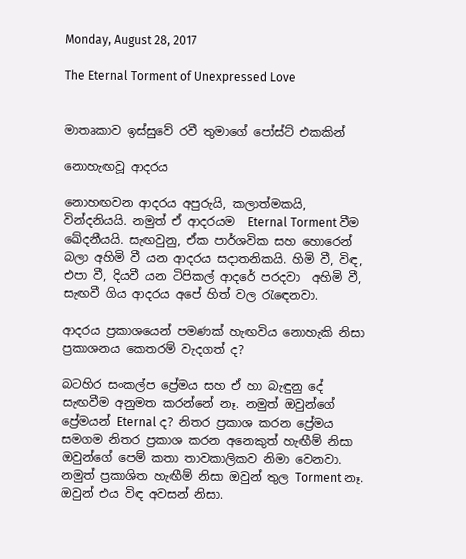Monday, August 28, 2017

The Eternal Torment of Unexpressed Love


මාතෘකාව ඉස්සුවේ රවී තුමාගේ පෝස්ට් එකකින්

නොහැඟවූ ආදරය

නොහඟවන ආදරය අපුරුයි, කලාත්මකයි, වින්දනියයි. නමුත් ඒ ආදරයම  Eternal Torment වීම ඛේදනීයයි. සැඟවුනු, ඒක පාර්ශවික සහ හොරෙන් බලා අහිමි වී යන ආදරය සදාතනිකයි. හිමි වී, විඳ, එපා වී, දියවී යන ටිපිකල් ආදරේ පරදවා  අහිමි වී, සැඟවී ගිය ආදරය අපේ හිත් වල රැඳෙනවා.

ආදරය ප්‍රකාශයෙන් පමණක් හැඟවිය නොහැකි නිසා ප්‍රකාශනය කෙතරම් වැදගත් ද?

බටහිර සංකල්ප ප්‍රේමය සහ ඒ හා බැඳුනු දේ සැඟවීම අනුමත කරන්නේ නෑ. නමුත් ඔවුන්ගේ ප්‍රේමයන් Eternal ද? නිතර ප්‍රකාශ කරන ප්‍රේමය සමගම නිතර ප්‍රකාශ කරන අනෙකුත් හැඟීම් නිසා ඔවුන්ගේ පෙම් කතා තාවකාලිකව නිමා වෙනවා. නමුත් ප්‍රකාශිත හැඟීම් නිසා ඔවුන් තුල Torment නෑ. ඔවුන් එය විඳ අවසන් නිසා.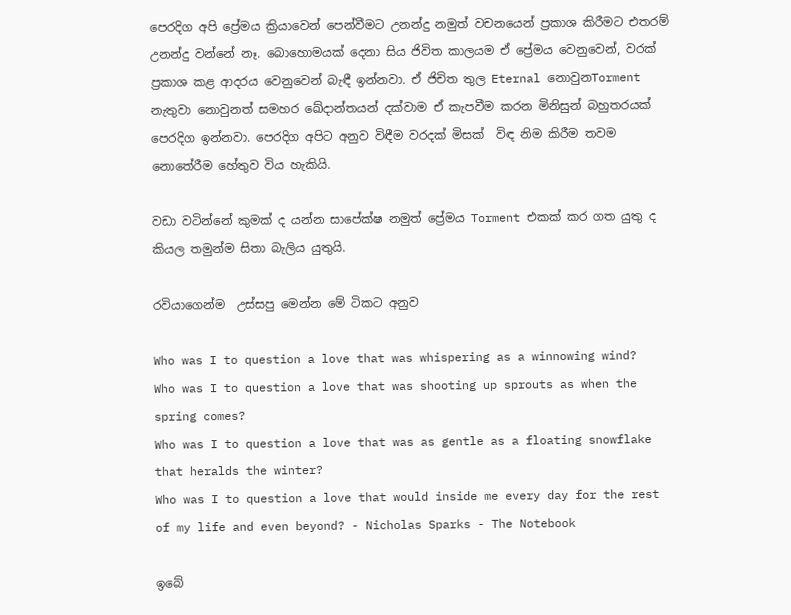පෙරදිග අපි ප්‍රේමය ක්‍රියාවෙන් පෙන්වීමට උනන්දු නමුත් වචනයෙන් ප්‍රකාශ කිරීමට එතරම් උනන්දු වන්නේ නෑ. බොහොමයක් දෙනා සිය ජිවිත කාලයම ඒ ප්‍රේමය වෙනුවෙන්, වරක් ප්‍රකාශ කළ ආදරය වෙනුවෙන් බැඳී ඉන්නවා. ඒ ජිචිත තුල Eternal නොවුනTorment නැතුවා නොවුනත් සමහර ඛේදාන්තයන් දක්වාම ඒ කැපවීම කරන මිනිසුන් බහුතරයක් පෙරදිග ඉන්නවා. පෙරදිග අපිට අනුව විඳීම වරදක් මිසක්  විඳ නිම කිරීම තවම නොතේරීම හේතුව විය හැකියි.

වඩා වටින්නේ කුමක් ද යන්න සාපේක්ෂ නමුත් ප්‍රේමය Torment එකක් කර ගත යුතු ද කියල තමුන්ම සිතා බැලිය යුතුයි.

රවියාගෙන්ම  උස්සපු මෙන්න මේ ටිකට අනුව

Who was I to question a love that was whispering as a winnowing wind?
Who was I to question a love that was shooting up sprouts as when the spring comes?
Who was I to question a love that was as gentle as a floating snowflake that heralds the winter?
Who was I to question a love that would inside me every day for the rest of my life and even beyond? - Nicholas Sparks - The Notebook

ඉබේ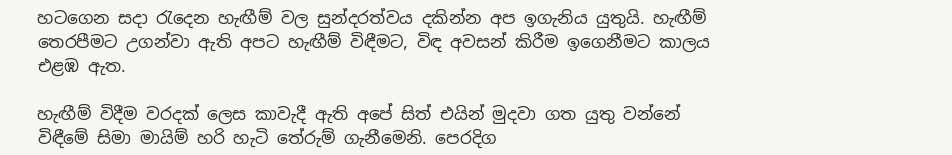හටගෙන සදා රැදෙන හැඟීම් වල සුන්දරත්වය දකින්න අප ඉගැනිය යුතුයි. හැඟීම් තෙරපීමට උගන්වා ඇති අපට හැඟීම් විඳීමට, විඳ අවසන් කිරීම ඉගෙනීමට කාලය එළඹ ඇත.

හැඟීම් විදීම වරදක් ලෙස කාවැදී ඇති අපේ සිත් එයින් මුදවා ගත යුතු වන්නේ විඳීමේ සිමා මායිම් හරි හැටි තේරුම් ගැනීමෙනි. පෙරදිග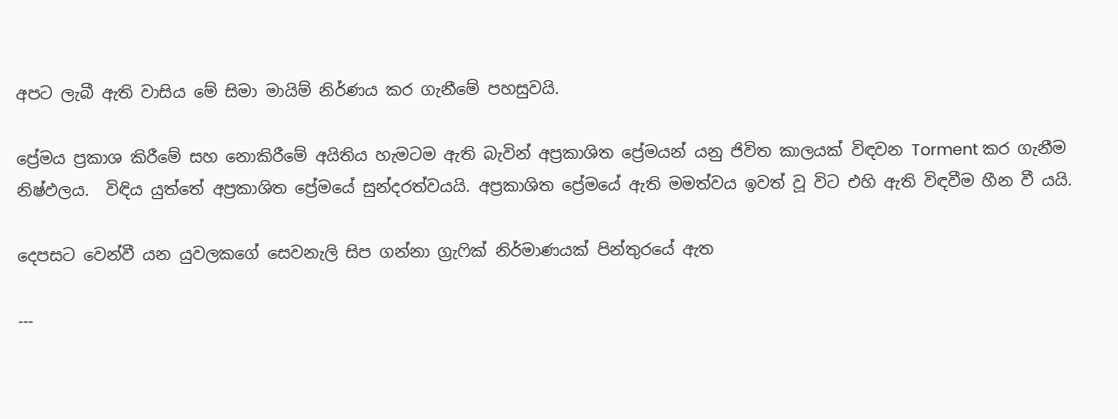අපට ලැබී ඇති වාසිය මේ සිමා මායිම් නිර්ණය කර ගැනීමේ පහසුවයි.

ප්‍රේමය ප්‍රකාශ කිරීමේ සහ නොකිරීමේ අයිතිය හැමටම ඇති බැවින් අප්‍රකාශිත ප්‍රේමයන් යනු ජිවිත කාලයක් විඳවන Torment කර ගැනීම නිෂ්ඵලය.  විඳිය යුත්තේ අප්‍රකාශිත ප්‍රේමයේ සුන්දරත්වයයි. අප්‍රකාශිත ප්‍රේමයේ ඇති මමත්වය ඉවත් වූ විට එහි ඇති විඳවීම හීන වී යයි.

දෙපසට වෙන්වී යන යුවලකගේ සෙවනැලි සිප ගන්නා ග්‍රැෆික් නිර්මාණයක් පින්තුරයේ ඇත

---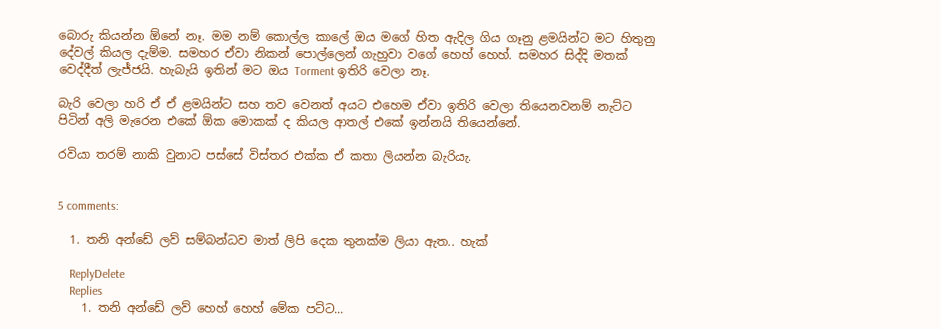බොරු කියන්න ඕනේ නෑ. මම නම් කොල්ල කාලේ ඔය මගේ හිත ඇදිල ගිය ගෑනු ළමයින්ට මට හිතුනු දේවල් කියල දැම්ම. සමහර ඒවා නිකන් පොල්ලෙන් ගැහුවා වගේ හෙහ් හෙහ්. සමහර සිද්දි මතක් වෙද්දීත් ලැජ්ජයි. හැබැයි ඉතින් මට ඔය Torment ඉතිරි වෙලා නෑ.

බැරි වෙලා හරි ඒ ඒ ළමයින්ට සහ තව වෙනත් අයට එහෙම ඒවා ඉතිරි වෙලා තියෙනවනම් නැට්ට පිටින් අලි මැරෙන එකේ ඕක මොකක් ද කියල ආතල් එකේ ඉන්නයි තියෙන්නේ.

රවියා තරම් නාකි වුනාට පස්සේ විස්තර එක්ක ඒ කතා ලියන්න බැරියැ.


5 comments:

  1. තනි අන්ඩේ ලව් සම්බන්ධව මාත් ලිපි දෙක තුනක්ම ලියා ඇත.. හැක්

    ReplyDelete
    Replies
    1. තනි අන්ඩේ ලව් හෙහ් හෙහ් මේක පට්ට...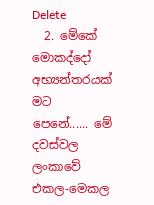Delete
  2. මේකේ මොකද්දෝ අභ්‍යන්තරයක් මට පෙනේ...... මේ දවස්වල ලංකාවේ එකල-මෙකල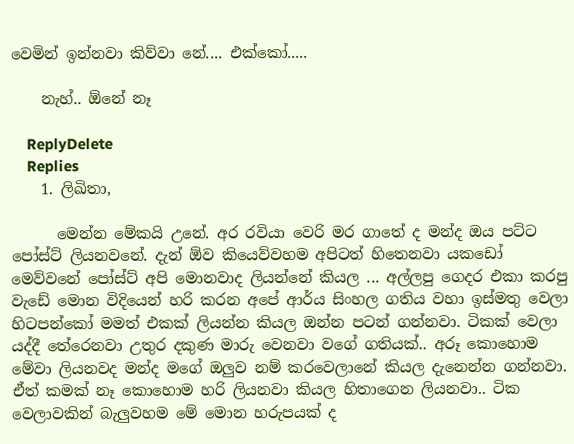වෙමින් ඉන්නවා කිව්වා නේ.... එක්කෝ.....

    නැහ්.. ඕනේ නෑ

    ReplyDelete
    Replies
    1. ලිඛිතා,

      මෙන්න මේකයි උනේ. අර රවියා වෙරි මර ගාතේ ද මන්ද ඔය පට්ට පෝස්ට් ලියනවනේ. දැන් ඕව කියෙව්වහම අපිටත් හිතෙනවා යකඩෝ මෙව්වනේ පෝස්ට් අපි මොනවාද ලියන්නේ කියල ... අල්ලපු ගෙදර එකා කරපු වැඩේ මොන විදියෙන් හරි කරන අපේ ආර්ය සිංහල ගතිය වහා ඉස්මතු වෙලා හිටපන්කෝ මමත් එකක් ලියන්න කියල ඔන්න පටන් ගන්නවා. ටිකක් වෙලා යද්දී තේරෙනවා උතුර දකුණ මාරු වෙනවා වගේ ගතියක්.. අරූ කොහොම මේවා ලියනවද මන්ද මගේ ඔලුව නම් කරවෙලානේ කියල දැනෙන්න ගන්නවා. ඒත් කමක් නෑ කොහොම හරි ලියනවා කියල හිතාගෙන ලියනවා.. ටික වෙලාවකින් බැලුවහම මේ මොන හරුපයක් ද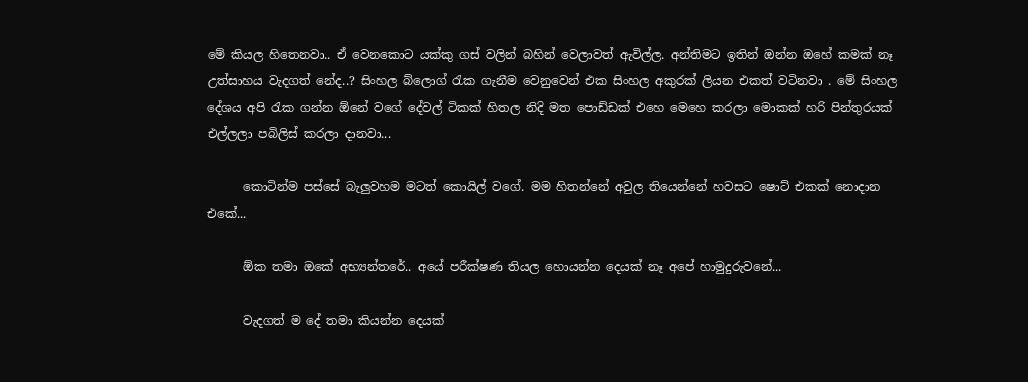මේ කියල හිතෙනවා.. ඒ වෙනකොට යක්කු ගස් වලින් බහින් වෙලාවත් ඇවිල්ල. අන්තිමට ඉතින් ඔන්න ඔහේ කමක් නෑ උත්සාහය වැදගත් නේද..? සිංහල බ්ලොග් රැක ගැනීම වෙනුවෙන් එක සිංහල අකුරක් ලියන එකත් වටිනවා . මේ සිංහල දේශය අපි රැක ගන්න ඕනේ වගේ දේවල් ටිකක් හිතල නිදි මත පොඩ්ඩක් එහෙ මෙහෙ කරලා මොකක් හරි පින්තුරයක් එල්ලලා පබිලිස් කරලා දානවා...

      කොටින්ම පස්සේ බැලුවහම මටත් කොයිල් වගේ. මම හිතන්නේ අවුල තියෙන්නේ හවසට ෂොට් එකක් නොදාන එකේ...

      ඕක තමා ඔකේ අභ්‍යන්තරේ.. අයේ පරීක්ෂණ තියල හොයන්න දෙයක් නෑ අපේ හාමුදුරුවනේ...

      වැදගත් ම දේ තමා කියන්න දෙයක්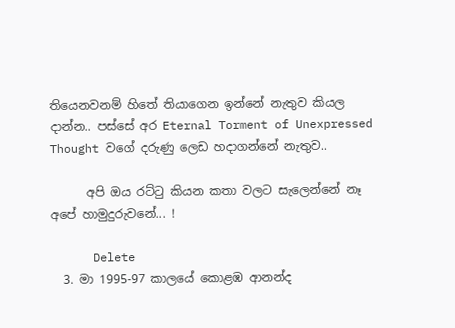තියෙනවනම් හිතේ තියාගෙන ඉන්නේ නැතුව කියල දාන්න.. පස්සේ අර Eternal Torment of Unexpressed Thought වගේ දරුණු ලෙඩ හදාගන්නේ නැතුව..

      අපි ඔය රට්ටු කියන කතා වලට සැලෙන්නේ නෑ අපේ හාමුදුරුවනේ... !

      Delete
  3. මා 1995-97 කාලයේ කොළඹ ආනන්ද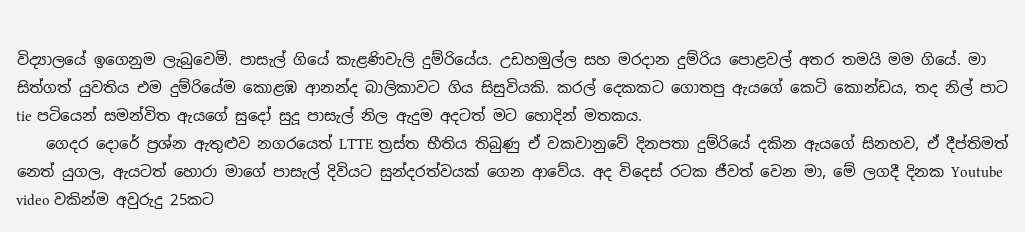විද්‍යාලයේ ඉගෙනුම ලැබුවෙමි. පාසැල් ගියේ කැළණිවැලි දුම්රියේය. උඩහමුල්ල සහ මරදාන දුම්රිය පොළවල් අතර තමයි මම ගියේ. මා සිත්ගත් යුවතිය එම දුම්රියේම කොළඹ ආනන්ද බාලිකාවට ගිය සිසුවියකි. කරල් දෙකකට ගොතපු ඇයගේ කෙටි කොන්ඩය, තද නිල් පාට tie පටියෙන් සමන්විත ඇයගේ සුදෝ සුදූ පාසැල් නිල ඇදුම අදටත් මට හොදින් මතකය.
    ගෙදර දොරේ ප්‍රශ්න ඇතුළුව නගරයෙත් LTTE ත්‍රස්ත භීතිය තිබුණු ඒ වකවානුවේ දිනපතා දුම්රියේ දකින ඇයගේ සිනහව, ඒ දීප්තිමත් නෙත් යුගල, ඇයටත් හොරා මාගේ පාසැල් දිවියට සුන්දරත්වයක් ගෙන ආවේය. අද විදෙස් රටක ජීවත් වෙන මා, මේ ලගදී දිනක Youtube video වකින්ම අවුරුදු 25කට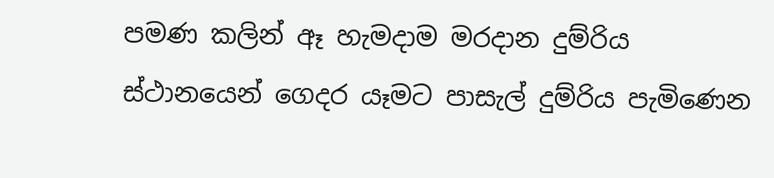පමණ කලින් ඈ හැමදාම මරදාන දුම්රිය ස්ථානයෙන් ගෙදර යෑමට පාසැල් දුම්රිය පැමිණෙන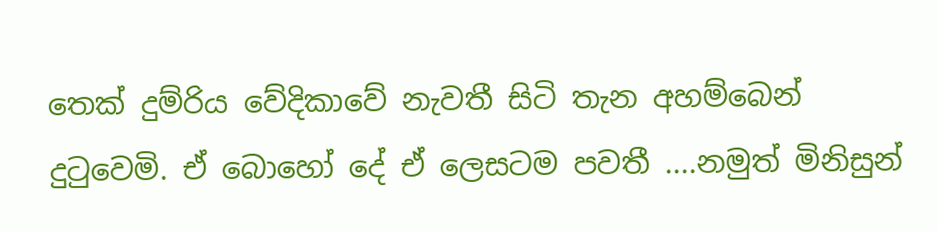තෙක් දුම්රිය වේදිකාවේ නැවතී සිටි තැන අහම්බෙන් දුටුවෙමි. ඒ බොහෝ දේ ඒ ලෙසටම පවතී ....නමුත් මිනිසුන්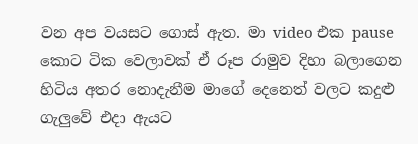වන අප වයසට ගොස් ඇත. මා video එක pause කොට ටික වෙලාවක් ඒ රූප රාමුව දිහා බලාගෙන හිටිය අතර නොදැනීම මාගේ දෙනෙත් වලට කදුළු ගැලුවේ එදා ඇයට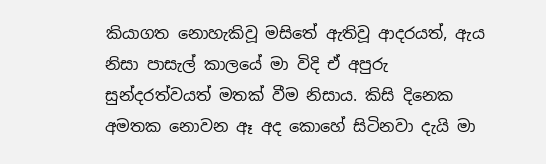කියාගත නොහැකිවූ මසිතේ ඇතිවූ ආදරයත්, ඇය නිසා පාසැල් කාලයේ මා විදි ඒ අපුරු සුන්දරත්වයත් මතක් වීම නිසාය. කිසි දිනෙක අමතක නොවන ඈ අද කොහේ සිටිනවා දැයි මා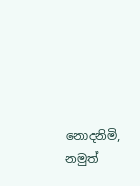නොදනිමි, නමුත්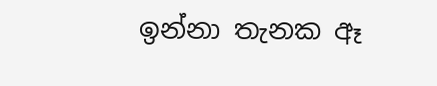ඉන්නා තැනක ඈ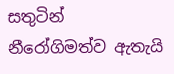සතුටින් නීරෝගිමත්ව ඇතැයි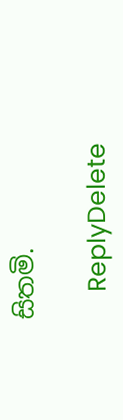සිතමි.

    ReplyDelete